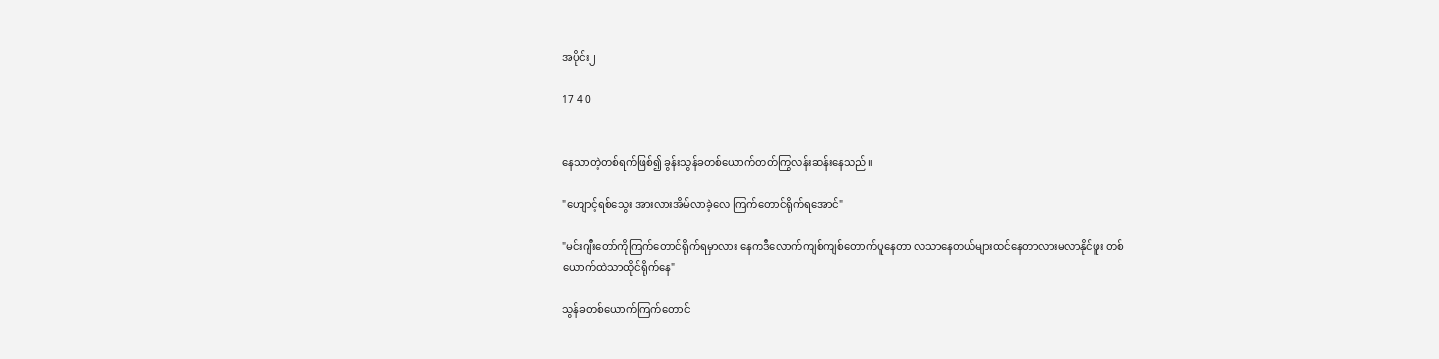အပိုင်း၂

17 4 0


နေသာတဲ့တစ်ရက်ဖြစ်၍ ခွန်းသွန်ခတစ်ယောက်တတ်ကြွလန်းဆန်းနေသည်။

"ဟျောင့်ရစ်သွေး အားလားအိမ်လာခဲ့လေ ကြက်တောင်ရိုက်ရအောင်"

"မင်းဂျီးတော်ကိုကြက်တောင်ရိုက်ရမှာလား နေကဒီလောက်ကျစ်ကျစ်တောက်ပူနေတာ လသာနေတယ်များထင်နေတာလားမလာနိုင်ဖူး တစ်ယောက်ထဲသာထိုင်ရိုက်နေ"

သွန်ခတစ်ယောက်ကြက်တောင်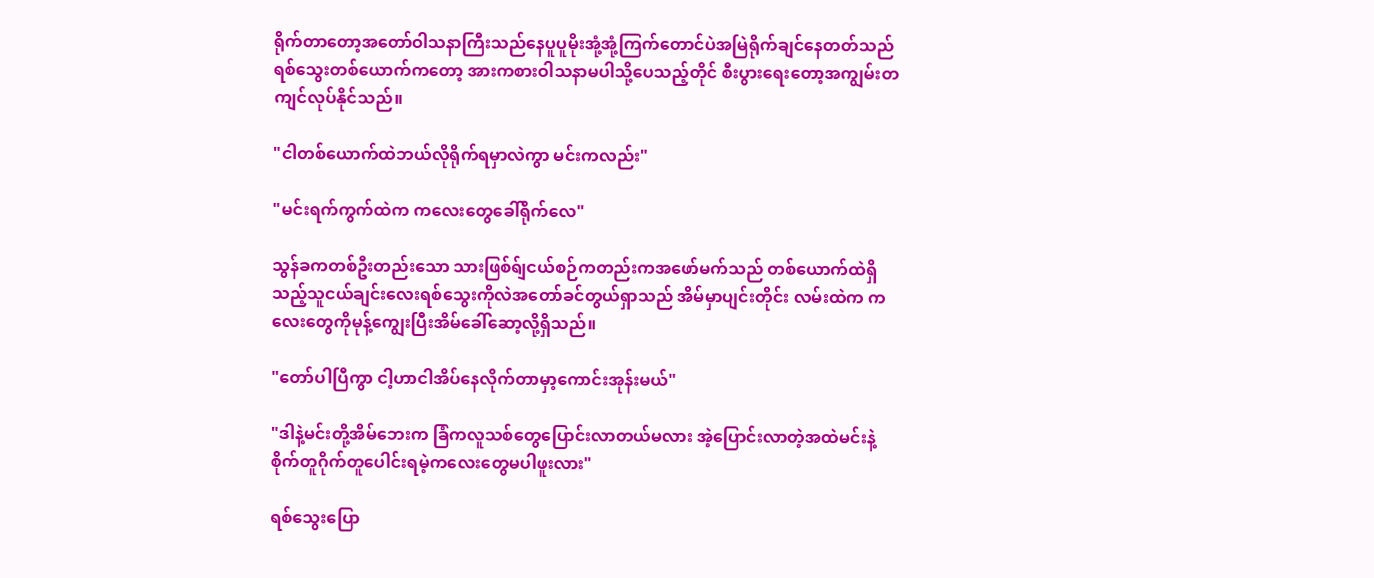ရိုက်တာတော့အတော်ဝါသနာကြီးသည်နေပူပူမိုးအုံ့အုံ့ကြက်တောင်ပဲအမြဲရိုက်ချင်နေတတ်သည် ရစ်သွေးတစ်ယောက်ကတော့ အားကစားဝါသနာမပါသို့ပေသည့်တိုင် စီးပွားရေးတော့အကျွမ်းတကျင်လုပ်နိုင်သည်။

"ငါတစ်ယောက်ထဲဘယ်လိုရိုက်ရမှာလဲကွာ မင်းကလည်း"

"မင်းရက်ကွက်ထဲက ကလေးတွေခေါ်ရိုက်လေ"

သွန်ခကတစ်ဦးတည်းသော သားဖြစ်ရ်ျငယ်စဉ်ကတည်းကအဖော်မက်သည် တစ်ယောက်ထဲရှိသည့်သူငယ်ချင်းလေးရစ်သွေးကိုလဲအတော်ခင်တွယ်ရှာသည် အိမ်မှာပျင်းတိုင်း လမ်းထဲက ကလေးတွေကိုမုန့်ကျွေးပြီးအိမ်ခေါ်ဆော့လို့ရှိသည်။

"တော်ပါပြီကွာ ငါ့ဟာငါအိပ်နေလိုက်တာမှာ့ကောင်းအုန်းမယ်"

"ဒါနဲ့မင်းတို့အိမ်ဘေးက ခြံကလူသစ်တွေပြောင်းလာတယ်မလား အဲ့ပြောင်းလာတဲ့အထဲမင်းနဲ့စိုက်တူဂိုက်တူပေါင်းရမဲ့ကလေးတွေမပါဖူးလား"

ရစ်သွေးပြော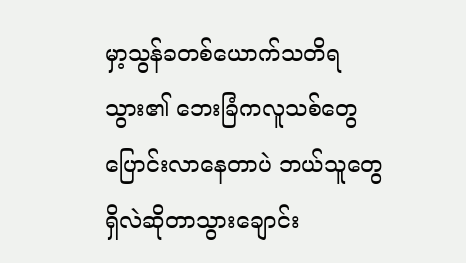မှာ့သွန်ခတစ်ယောက်သတိရသွား၏ ဘေးခြံကလူသစ်တွေပြောင်းလာနေတာပဲ ဘယ်သူတွေရှိလဲဆိုတာသွားချောင်း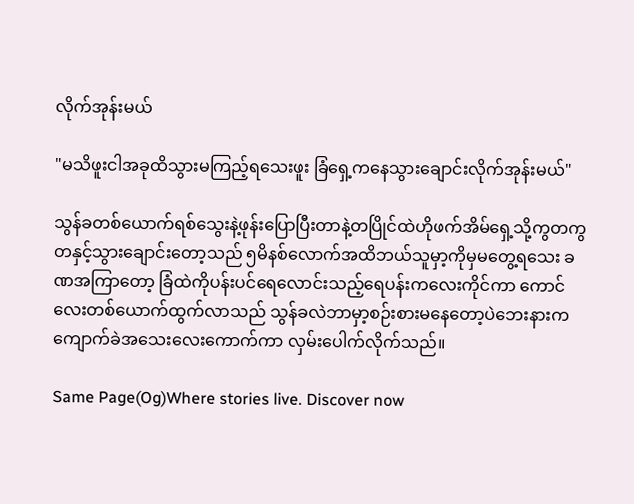လိုက်အုန်းမယ်

"မသိဖူးငါအခုထိသွားမကြည့်ရသေးဖူး ခြံရှေ့ကနေသွားချောင်းလိုက်အုန်းမယ်"

သွန်ခတစ်ယောက်ရစ်သွေးနဲ့ဖုန်းပြောပြီးတာနဲ့တပြိုင်ထဲဟိုဖက်အိမ်ရှေ့သို့ကွတကွတနှင့်သွားချောင်းတော့သည် ၅မိနစ်လောက်အထိဘယ်သူမှာ့ကိုမှမတွေ့ရသေး ခဏအကြာတော့ ခြံထဲကိုပန်းပင်ရေလောင်းသည့်ရေပန်းကလေးကိုင်ကာ ကောင်လေးတစ်ယောက်ထွက်လာသည် သွန်ခလဲဘာမှာ့စဉ်းစားမနေတော့ပဲဘေးနားကကျောက်ခဲအသေးလေးကောက်ကာ လှမ်းပေါက်လိုက်သည်။

Same Page(Og)Where stories live. Discover now